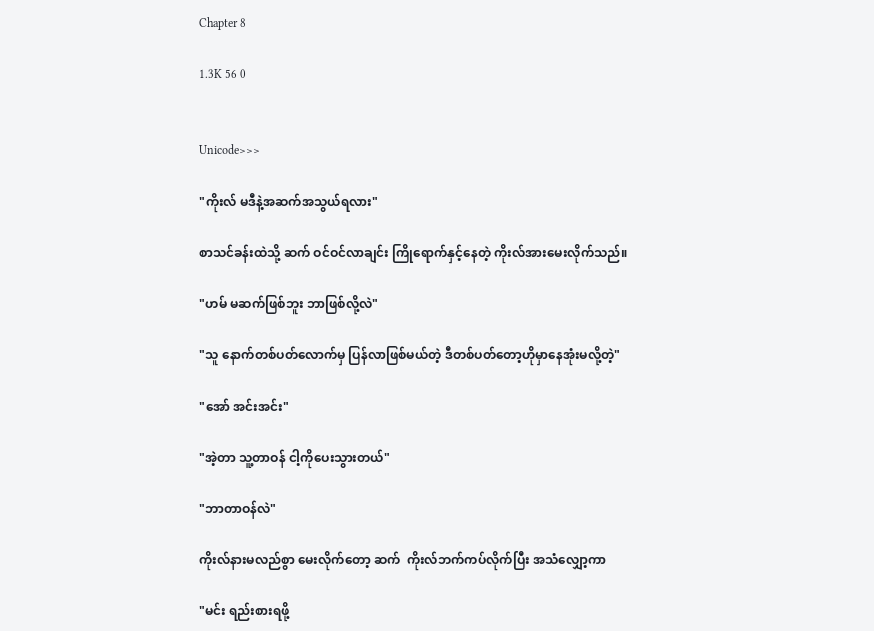Chapter 8

1.3K 56 0


Unicode>>>

"ကိုးလ် မဒီနဲ့အဆက်အသွယ်ရလား"

စာသင်ခန်းထဲသို့ ဆက် ဝင်ဝင်လာချင်း ကြိုရောက်နှင့်နေတဲ့ ကိုးလ်အားမေးလိုက်သည်။

"ဟမ် မဆက်ဖြစ်ဘူး ဘာဖြစ်လို့လဲ"

"သူ နောက်တစ်ပတ်လောက်မှ ပြန်လာဖြစ်မယ်တဲ့ ဒီတစ်ပတ်တော့ဟိုမှာနေအုံးမလို့တဲ့"

"အော် အင်းအင်း"

"အဲ့တာ သူ့တာဝန် ငါ့ကိုပေးသွားတယ်"

"ဘာတာဝန်လဲ"

ကိုးလ်နားမလည်စွာ မေးလိုက်တော့ ဆက်  ကိုးလ်ဘက်ကပ်လိုက်ပြီး အသံလျှော့ကာ

"မင်း ရည်းစားရဖို့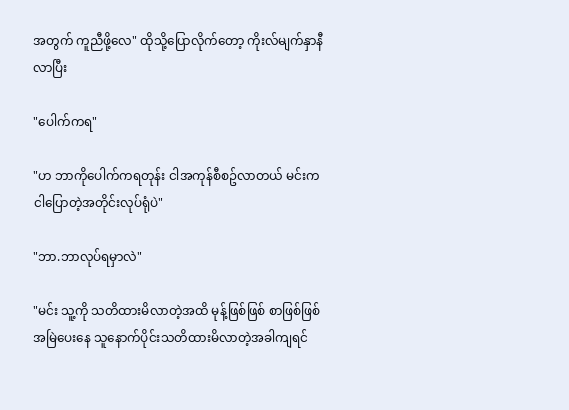အတွက် ကူညီဖို့လေ" ထိုသို့ပြောလိုက်တော့ ကိုးလ်မျက်နှာနီလာပြီး

"ပေါက်ကရ"

"ဟ ဘာကိုပေါက်ကရတုန်း ငါအကုန်စီစဥ်လာတယ် မင်းက ငါပြောတဲ့အတိုင်းလုပ်ရုံပဲ"

"ဘာ.ဘာလုပ်ရမှာလဲ"

"မင်း သူ့ကို သတိထားမိလာတဲ့အထိ မုန့်ဖြစ်ဖြစ် စာဖြစ်ဖြစ် အမြဲပေးနေ သူနောက်ပိုင်းသတိထားမိလာတဲ့အခါကျရင်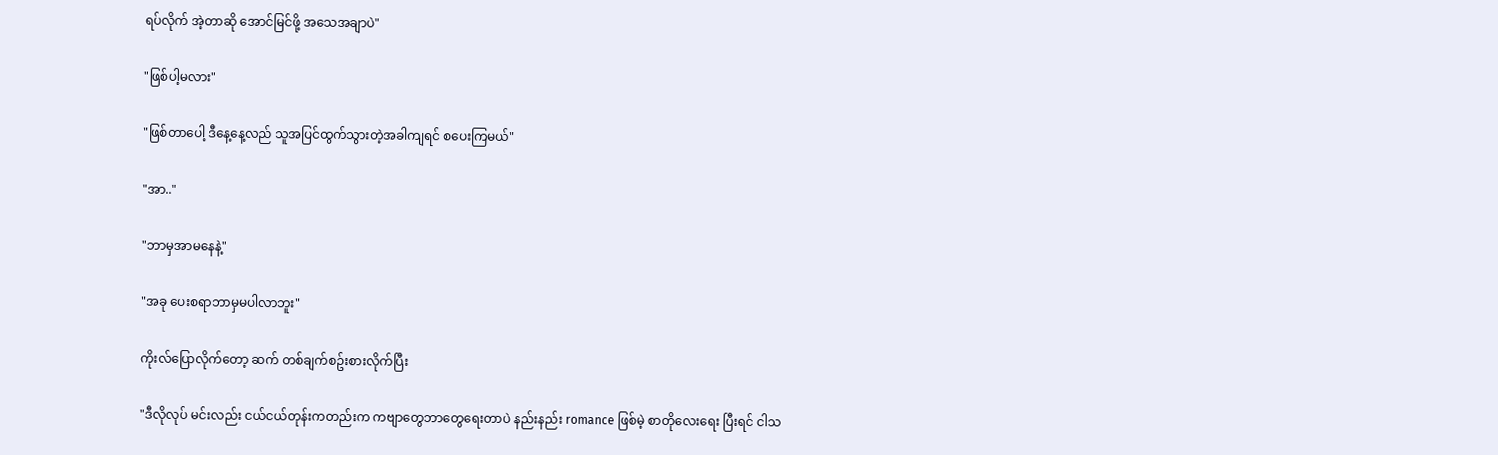ရပ်လိုက် အဲ့တာဆို အောင်မြင်ဖို့ အသေအချာပဲ"

"ဖြစ်ပါ့မလား"

"ဖြစ်တာပေါ့ ဒီနေ့နေ့လည် သူအပြင်ထွက်သွားတဲ့အခါကျရင် စပေးကြမယ်"

"အာ.."

"ဘာမှအာမနေနဲ့"

"အခု ပေးစရာဘာမှမပါလာဘူး"

ကိုးလ်ပြောလိုက်တော့ ဆက် တစ်ချက်စဥ်းစားလိုက်ပြီး

"ဒီလိုလုပ် မင်းလည်း ငယ်ငယ်တုန်းကတည်းက ကဗျာတွေဘာတွေရေးတာပဲ နည်းနည်း romance ဖြစ်မဲ့ စာတိုလေးရေး ပြီးရင် ငါသ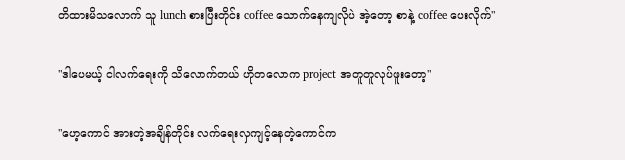တိထားမိသလောက် သူ lunch စားပြီးတိုင်း coffee သောက်နေကျလိုပဲ အဲ့တော့ စာနဲ့ coffee ပေးလိုက်"

"ဒါပေမယ့် ငါလက်ရေးကို သိလောက်တယ် ဟိုတလောက project အတူတူလုပ်ဖူးတော့"

"ဟေ့ကောင် အားတဲ့အချိန်တိုင်း လက်ရေးလှကျင့်နေတဲ့ကောင်က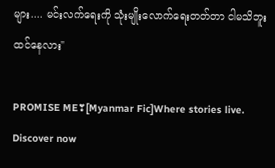များ.... မင်းလက်ရေးကို သုံးမျိုးလောက်ရေးတတ်တာ ငါမသိဘူးထင်နေလား"

PROMISE ME❣[Myanmar Fic]Where stories live. Discover now